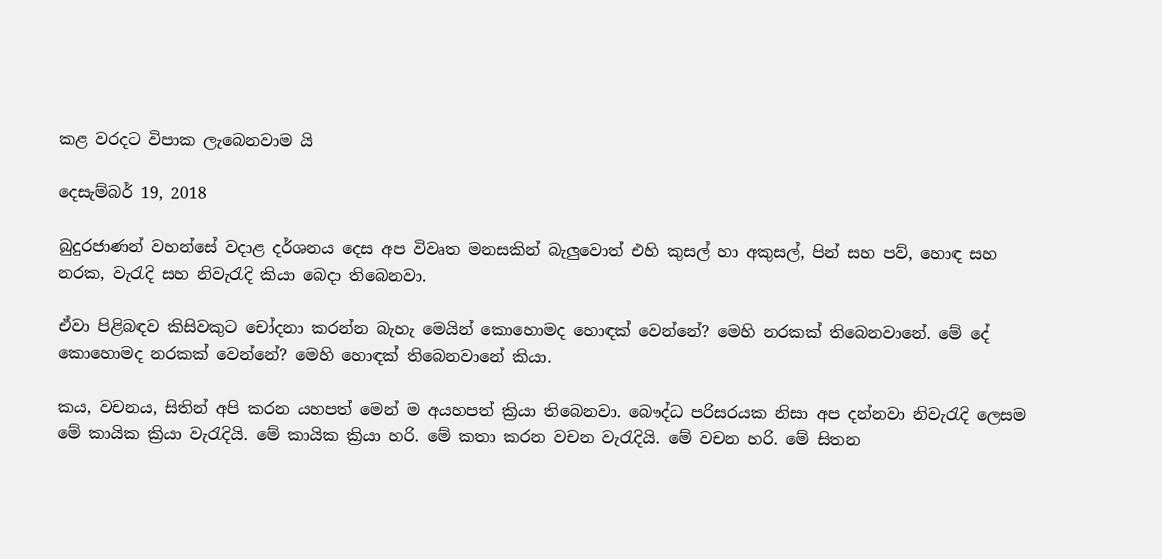කළ වරදට විපාක ලැබෙනවාම යි

දෙසැම්බර් 19, 2018

බුදුරජාණන් වහන්සේ වදාළ දර්ශනය දෙස අප විවෘත මනසකින් බැලුවොත් එහි කුසල් හා අකුසල්, පින් සහ පව්, හොඳ සහ නරක, වැරැදි සහ නිවැරැදි කියා බෙදා තිබෙනවා.

ඒවා පිළිබඳව කිසිවකුට චෝදනා කරන්න බැහැ මෙයින් කොහොමද හොඳක් වෙන්නේ? මෙහි නරකක් තිබෙනවානේ. මේ දේ කොහොමද නරකක් වෙන්නේ? මෙහි හොඳක් තිබෙනවානේ කියා.

කය, වචනය, සිතින් අපි කරන යහපත් මෙන් ම අයහපත් ක්‍රියා තිබෙනවා. බෞද්ධ පරිසරයක නිසා අප දන්නවා නිවැරැදි ලෙසම මේ කායික ක්‍රියා වැරැදියි. මේ කායික ක්‍රියා හරි. මේ කතා කරන වචන වැරැදියි. මේ වචන හරි. මේ සිතන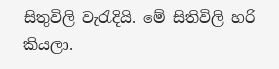සිතුවිලි වැරැදියි. මේ සිතිවිලි හරි කියලා.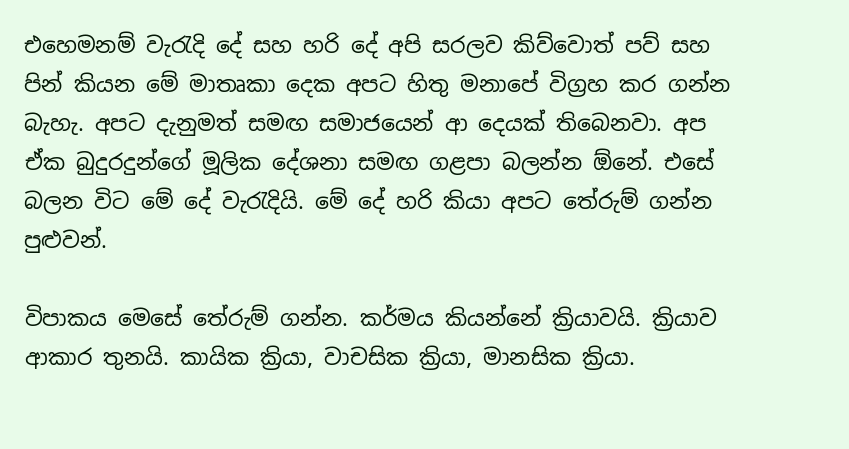එහෙමනම් වැරැදි දේ සහ හරි දේ අපි සරලව කිව්වොත් පව් සහ පින් කියන මේ මාතෘකා දෙක අපට හිතු මනාපේ විග්‍රහ කර ගන්න බැහැ. අපට දැනුමත් සමඟ සමාජයෙන් ආ දෙයක් තිබෙනවා. අප ඒක බුදුරදුන්ගේ මූලික දේශනා සමඟ ගළපා බලන්න ඕනේ. එසේ බලන විට මේ දේ වැරැදියි. මේ දේ හරි කියා අපට තේරුම් ගන්න පුළුවන්.

විපාකය මෙසේ තේරුම් ගන්න. කර්මය කියන්නේ ක්‍රියාවයි. ක්‍රියාව ආකාර තුනයි. කායික ක්‍රියා, වාචසික ක්‍රියා, මානසික ක්‍රියා.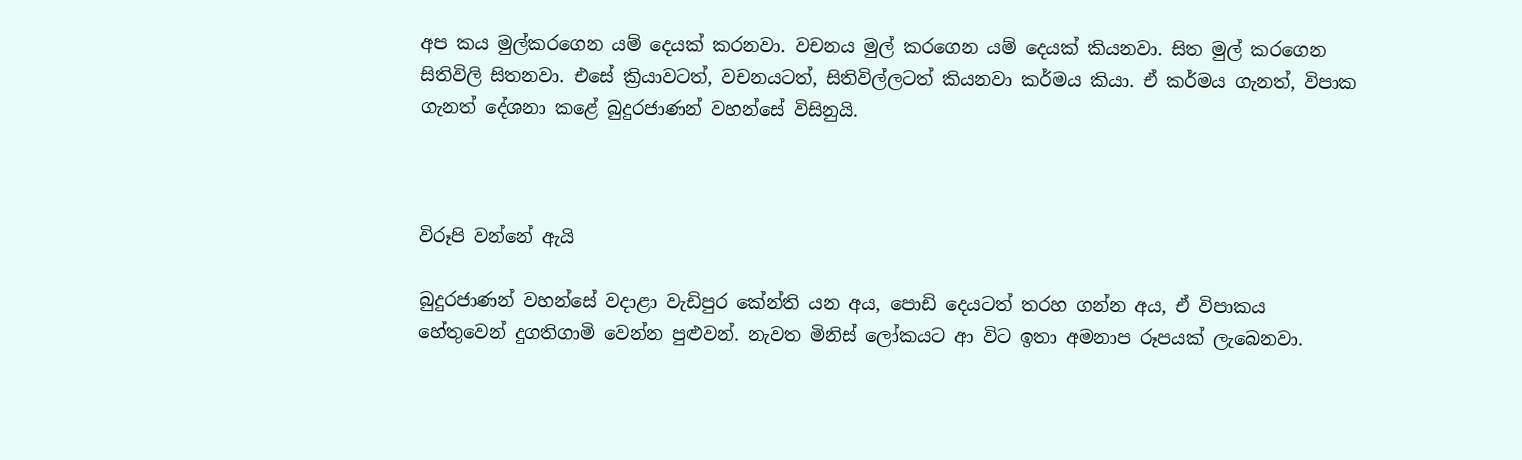අප කය මුල්කරගෙන යම් දෙයක් කරනවා. වචනය මුල් කරගෙන යම් දෙයක් කියනවා. සිත මුල් කරගෙන සිතිවිලි සිතනවා. එසේ ක්‍රියාවටත්, වචනයටත්, සිතිවිල්ලටත් කියනවා කර්මය කියා. ඒ කර්මය ගැනත්, විපාක ගැනත් දේශනා කළේ බුදුරජාණන් වහන්සේ විසිනුයි.



විරූපි වන්නේ ඇයි

බුදුරජාණන් වහන්සේ වදාළා වැඩිපුර කේන්ති යන අය, පොඩි දෙයටත් තරහ ගන්න අය, ඒ විපාකය හේතුවෙන් දුගතිගාමි වෙන්න පුළුවන්. නැවත මිනිස් ලෝකයට ආ විට ඉතා අමනාප රූපයක් ලැබෙනවා.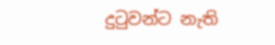දුටුවන්ට නැති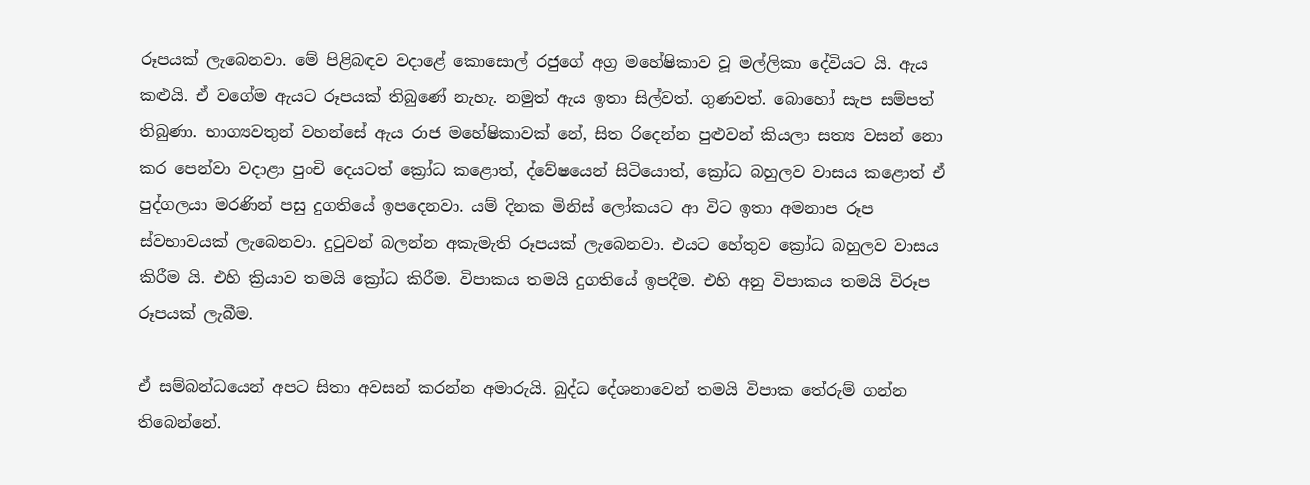රූපයක් ලැබෙනවා. මේ පිළිබඳව වදාළේ කොසොල් රජුගේ අග්‍ර මහේෂිකාව වූ මල්ලිකා දේවියට යි. ඇය කළුයි. ඒ වගේම ඇයට රූපයක් තිබුණේ නැහැ. නමුත් ඇය ඉතා සිල්වත්. ගුණවත්. බොහෝ සැප සම්පත් තිබුණා. භාග්‍යවතුන් වහන්සේ ඇය රාජ මහේෂිකාවක් නේ, සිත රිදෙන්න පුළුවන් කියලා සත්‍ය වසන් නො කර පෙන්වා වදාළා පුංචි දෙයටත් ක්‍රෝධ කළොත්, ද්වේෂයෙන් සිටියොත්, ක්‍රෝධ බහුලව වාසය කළොත් ඒ පුද්ගලයා මරණින් පසු දුගතියේ ඉපදෙනවා. යම් දිනක මිනිස් ලෝකයට ආ විට ඉතා අමනාප රූප ස්වභාවයක් ලැබෙනවා. දුටුවන් බලන්න අකැමැති රූපයක් ලැබෙනවා. එයට හේතුව ක්‍රෝධ බහුලව වාසය කිරීම යි. එහි ක්‍රියාව තමයි ක්‍රෝධ කිරීම. විපාකය තමයි දුගතියේ ඉපදීම. එහි අනු විපාකය තමයි විරූප රූපයක් ලැබීම.

ඒ සම්බන්ධයෙන් අපට සිතා අවසන් කරන්න අමාරුයි. බුද්ධ දේශනාවෙන් තමයි විපාක තේරුම් ගන්න තිබෙන්නේ.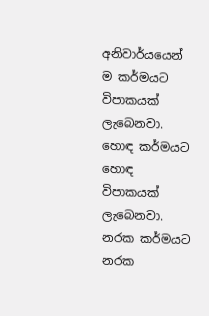අනිවාර්යයෙන් ම කර්මයට විපාකයක් ලැබෙනවා. හොඳ කර්මයට හොඳ විපාකයක් ලැබෙනවා. නරක කර්මයට නරක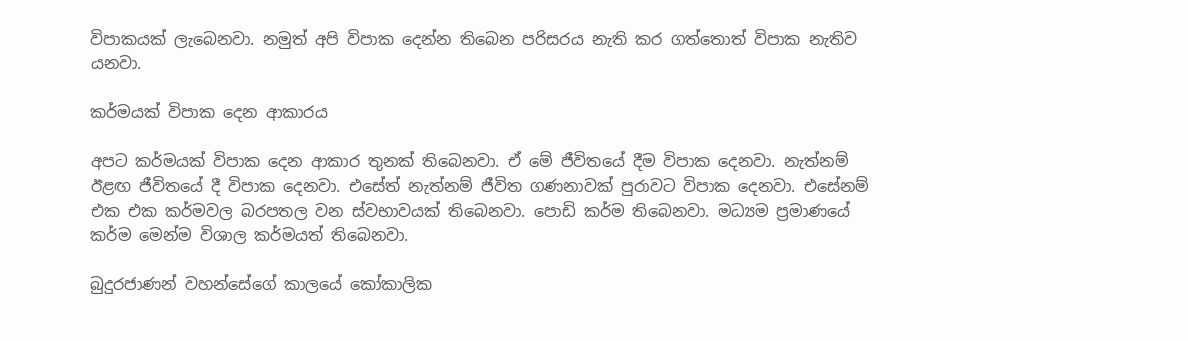විපාකයක් ලැබෙනවා. නමුත් අපි විපාක දෙන්න තිබෙන පරිසරය නැති කර ගත්තොත් විපාක නැතිව යනවා.

කර්මයක් විපාක දෙන ආකාරය

අපට කර්මයක් විපාක දෙන ආකාර තුනක් තිබෙනවා. ඒ මේ ජීවිතයේ දීම විපාක දෙනවා. නැත්නම් ඊළඟ ජීවිතයේ දී විපාක දෙනවා. එසේත් නැත්නම් ජීවිත ගණනාවක් පුරාවට විපාක දෙනවා. එසේනම් එක එක කර්මවල බරපතල වන ස්වභාවයක් තිබෙනවා. පොඩි කර්ම තිබෙනවා. මධ්‍යම ප්‍රමාණයේ කර්ම මෙන්ම විශාල කර්මයත් තිබෙනවා.

බුදුරජාණන් වහන්සේගේ කාලයේ කෝකාලික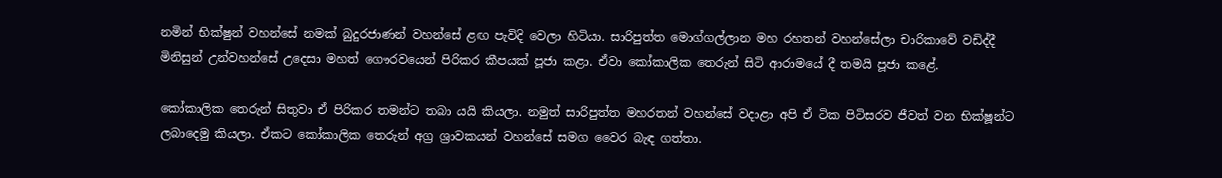නමින් භික්ෂුන් වහන්සේ නමක් බුදුරජාණන් වහන්සේ ළඟ පැවිදි වෙලා හිටියා. සාරිපුත්ත මොග්ගල්ලාන මහ රහතන් වහන්සේලා චාරිකාවේ වඩිද්දී මිනිසුන් උන්වහන්සේ උදෙසා මහත් ගෞරවයෙන් පිරිකර කීපයක් පූජා කළා. ඒවා කෝකාලික තෙරුන් සිටි ආරාමයේ දී තමයි පූජා කළේ.

කෝකාලික තෙරුන් සිතුවා ඒ පිරිකර තමන්ට තබා යයි කියලා. නමුත් සාරිපුත්ත මහරතන් වහන්සේ වදාළා අපි ඒ ටික පිටිසරව ජීවත් වන භික්ෂූන්ට ලබාදෙමු කියලා. ඒකට කෝකාලික තෙරුන් අග්‍ර ශ්‍රාවකයන් වහන්සේ සමග වෛර බැඳ ගත්තා.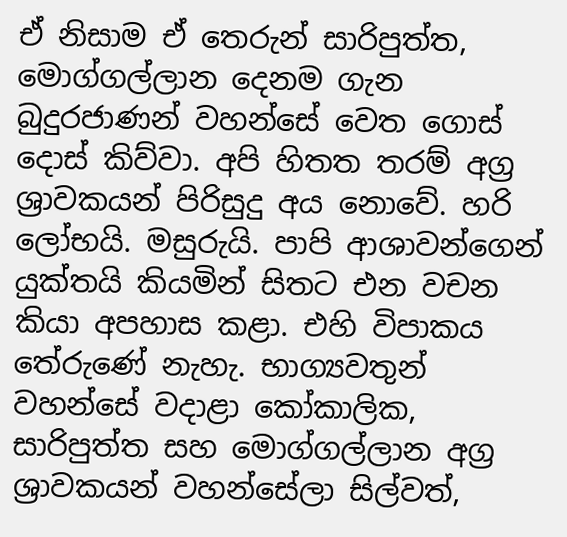ඒ නිසාම ඒ තෙරුන් සාරිපුත්ත, මොග්ගල්ලාන දෙනම ගැන බුදුරජාණන් වහන්සේ වෙත ගොස් දොස් කිව්වා. අපි හිතත තරම් අග්‍ර ශ්‍රාවකයන් පිරිසුදු අය නොවේ. හරි ලෝභයි. මසුරුයි. පාපි ආශාවන්ගෙන් යුක්තයි කියමින් සිතට එන වචන කියා අපහාස කළා. එහි විපාකය තේරුණේ නැහැ. භාග්‍යවතුන් වහන්සේ වදාළා කෝකාලික, සාරිපුත්ත සහ මොග්ගල්ලාන අග්‍ර ශ්‍රාවකයන් වහන්සේලා සිල්වත්,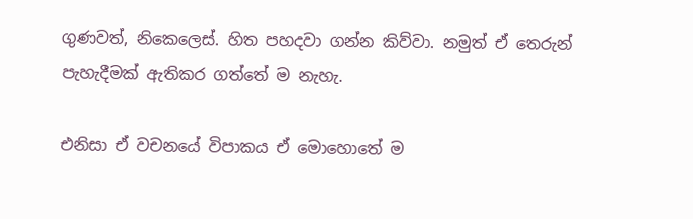ගුණවත්, නිකෙලෙස්. හිත පහදවා ගන්න කිව්වා. නමුත් ඒ තෙරුන් පැහැදීමක් ඇතිකර ගත්තේ ම නැහැ.

එනිසා ඒ වචනයේ විපාකය ඒ මොහොතේ ම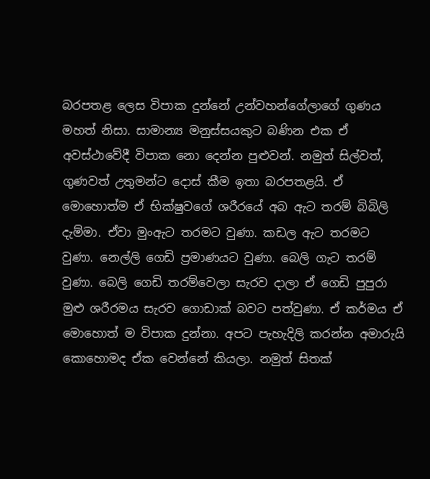බරපතළ ලෙස විපාක දුන්නේ උන්වහන්ගේලාගේ ගුණය මහත් නිසා. සාමාන්‍ය මනුස්සයකුට බණින එක ඒ අවස්ථාවේදී විපාක නො දෙන්න පුළුවන්. නමුත් සිල්වත්, ගුණවත් උතුමන්ට දොස් කීම ඉතා බරපතළයි. ඒ මොහොත්ම ඒ භික්ෂුවගේ ශරීරයේ අබ ඇට තරම් බිබිලි දැම්මා. ඒවා මුංඇට තරමට වුණා. කඩල ඇට තරමට වුණා. නෙල්ලි ගෙඩි ප්‍රමාණයට වුණා. බෙලි ගැට තරම් වුණා. බෙලි ගෙඩි තරම්වෙලා සැරව දාලා ඒ ගෙඩි පුපුරා මුළු ශරීරමය සැරව ගොඩාක් බවට පත්වුණා. ඒ කර්මය ඒ මොහොත් ම විපාක දුන්නා. අපට පැහැදිලි කරන්න අමාරුයි කොහොමද ඒක වෙන්නේ කියලා. නමුත් සිතක්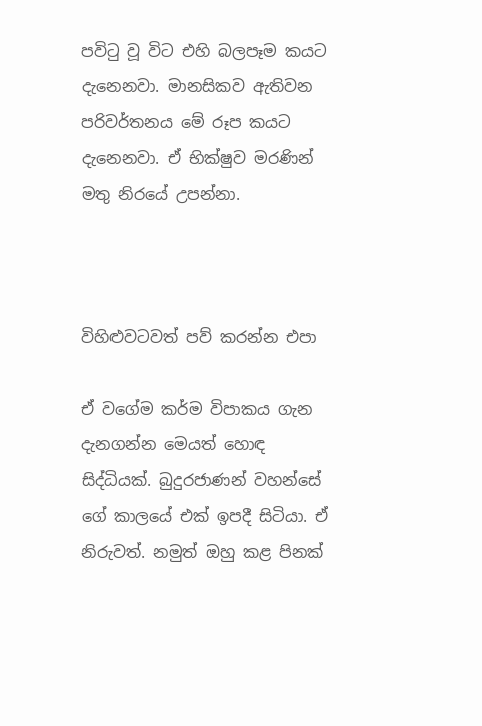පවිටු වූ විට එහි බලපෑම කයට දැනෙනවා. මානසිකව ඇතිවන පරිවර්තනය මේ රූප කයට දැනෙනවා. ඒ භික්ෂුව මරණින් මතු නිරයේ උපන්නා.



විහිළුවටවත් පව් කරන්න එපා

ඒ වගේම කර්ම විපාකය ගැන දැනගන්න මෙයත් හොඳ සිද්ධියක්. බුදුරජාණන් වහන්සේ ගේ කාලයේ එක් ඉපදී සිටියා. ඒ නිරුවත්. නමුත් ඔහු කළ පිනක්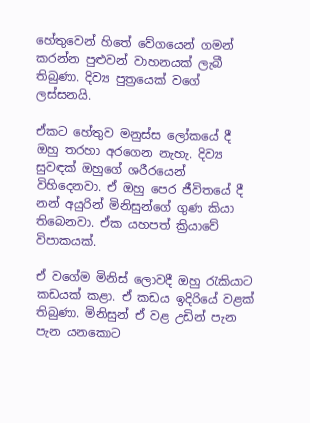හේතුවෙන් හිතේ වේගයෙන් ගමන් කරන්න පුළුවන් වාහනයක් ලැබී තිබුණා. දිව්‍ය පුත්‍රයෙක් වගේ ලස්සනයි.

ඒකට හේතුව මනුස්ස ලෝකයේ දී ඔහු තරහා අරගෙන නැහැ. දිව්‍ය සුවඳක් ඔහුගේ ශරීරයෙන් විහිදෙනවා. ඒ ඔහු පෙර ජීවිතයේ දී නන් අයුරින් මිනිසුන්ගේ ගුණ කියා තිබෙනවා. ඒක යහපත් ක්‍රියාවේ විපාකයක්.

ඒ වගේම මිනිස් ලොවදී ඔහු රැකියාට කඩයක් කළා. ඒ කඩය ඉදිරියේ වළක් තිබුණා. මිනිසුන් ඒ වළ උඩින් පැන පැන යනකොට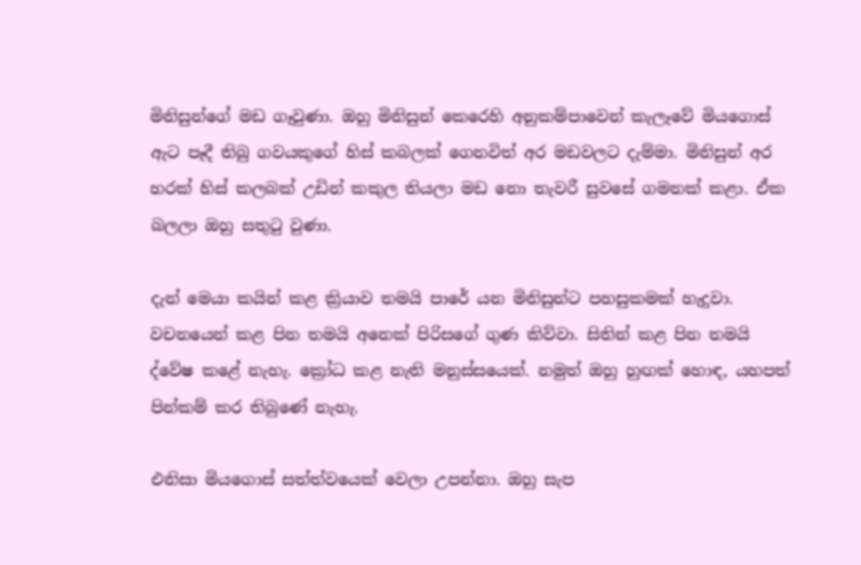මිනිසුන්ගේ මඩ ගෑවුණා. ඔහු මිනිසුන් කෙරෙහි අනුකම්පාවෙන් කැලෑවේ මියගොස් ඇට පෑදී තිබු ගවයකුගේ හිස් කබලක් ගෙනවිත් අර මඩවලට දැම්මා. මිනිසුන් අර හරක් හිස් කලබක් උඩින් කකුල තියලා මඩ නො තැවරී සුවසේ ගමනක් කළා. ඒක බලලා ඔහු සතුටු වුණා.

දැන් මෙයා කයින් කළ ක්‍රියාව තමයි පාරේ යන මිනිසුන්ට පහසුකමක් හැදුවා. වචනයෙන් කළ පින තමයි අනෙක් පිරිසගේ ගුණ කිව්වා. සිතින් කළ පින තමයි ද්වේෂ කළේ නැහැ. ක්‍රෝධ කළ නැති මනුස්සයෙක්. නමුත් ඔහු හුඟක් හොඳ, යහපත් පින්කම් කර තිබුණේ නැහැ.

එනිසා මියගොස් සත්ත්වයෙක් වෙලා උපන්නා. ඔහු සැප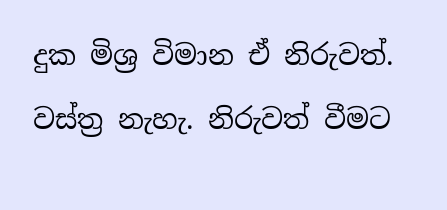දුක මිශ්‍ර විමාන ඒ නිරුවත්. වස්ත්‍ර නැහැ. නිරුවත් වීමට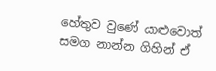හේතුව වුණේ යාළුවොත් සමග නාන්න ගිහින් ඒ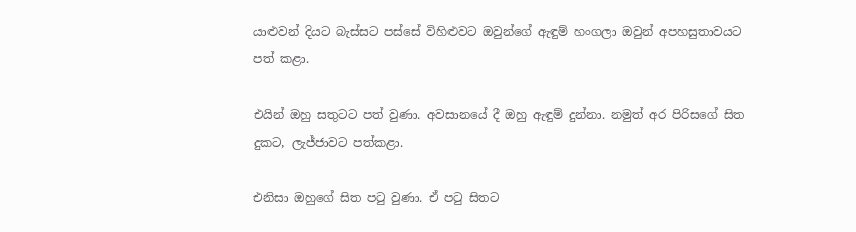යාළුවන් දියට බැස්සට පස්සේ විහිළුවට ඔවුන්ගේ ඇඳුම් හංගලා ඔවුන් අපහසුතාවයට පත් කළා.

එයින් ඔහු සතුටට පත් වුණා. අවසානයේ දී ඔහු ඇඳුම් දුන්නා. නමුත් අර පිරිසගේ සිත දුකට, ලැජ්ජාවට පත්කළා.

එනිසා ඔහුගේ සිත පටු වුණා. ඒ පටු සිතට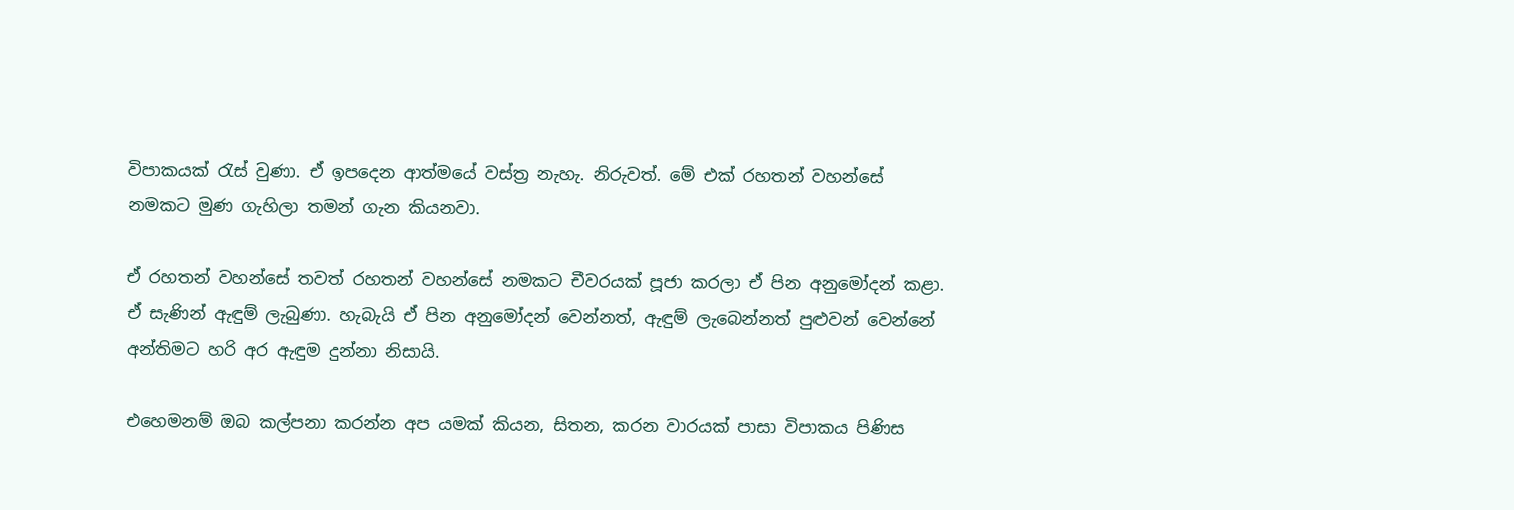විපාකයක් රැස් වුණා. ඒ ඉපදෙන ආත්මයේ වස්ත්‍ර නැහැ. නිරුවත්. මේ එක් රහතන් වහන්සේ නමකට මුණ ගැහිලා තමන් ගැන කියනවා.

ඒ රහතන් වහන්සේ තවත් රහතන් වහන්සේ නමකට චීවරයක් පූජා කරලා ඒ පින අනුමෝදන් කළා. ඒ සැණින් ඇඳුම් ලැබුණා. හැබැයි ඒ පින අනුමෝදන් වෙන්නත්, ඇඳුම් ලැබෙන්නත් පුළුවන් වෙන්නේ අන්තිමට හරි අර ඇඳුම දුන්නා නිසායි.

එහෙමනම් ඔබ කල්පනා කරන්න අප යමක් කියන, සිතන, කරන වාරයක් පාසා විපාකය පිණිස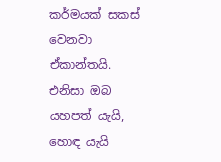කර්මයක් සකස් වෙනවා ඒකාන්තයි. එනිසා ඔබ යහපත් යැයි, හොඳ යැයි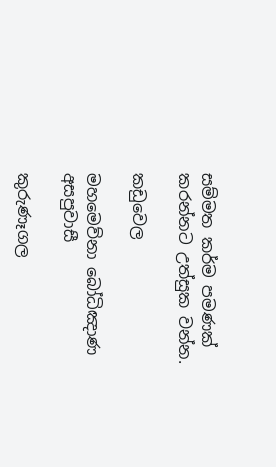සම්මත කර්ම පමණක් කරන්නට උත්සුක වන්න.

කඩුවෙල

මහමෙව්නා බෝධිඤාණ අසපුවාසී

කුරුණෑගල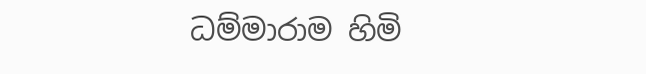ධම්මාරාම හිමි